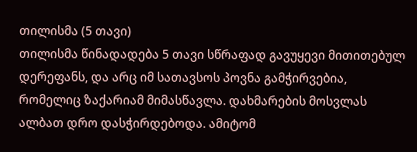თილისმა (5 თავი)
თილისმა წინადადება 5 თავი სწრაფად გავუყევი მითითებულ დერეფანს, და არც იმ სათავსოს პოვნა გამჭირვებია, რომელიც ზაქარიამ მიმასწავლა. დახმარების მოსვლას ალბათ დრო დასჭირდებოდა. ამიტომ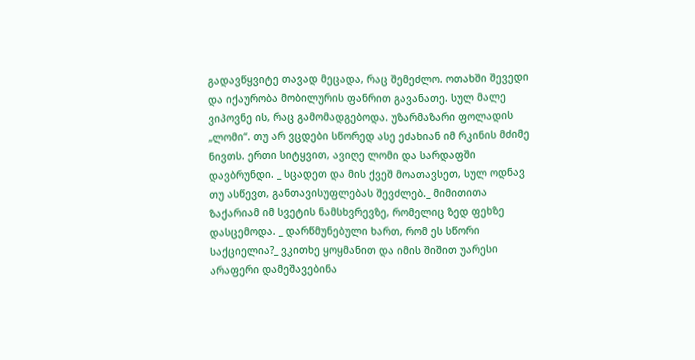გადავწყვიტე თავად მეცადა, რაც შემეძლო. ოთახში შევედი და იქაურობა მობილურის ფანრით გავანათე. სულ მალე ვიპოვნე ის, რაც გამომადგებოდა. უზარმაზარი ფოლადის „ლომი“. თუ არ ვცდები სწორედ ასე ეძახიან იმ რკინის მძიმე ნივთს. ერთი სიტყვით, ავიღე ლომი და სარდაფში დავბრუნდი. _ სცადეთ და მის ქვეშ მოათავსეთ, სულ ოდნავ თუ ასწევთ, განთავისუფლებას შევძლებ._ მიმითითა ზაქარიამ იმ სვეტის ნამსხვრევზე, რომელიც ზედ ფეხზე დასცემოდა. _ დარწმუნებული ხართ, რომ ეს სწორი საქციელია?_ ვკითხე ყოყმანით და იმის შიშით უარესი არაფერი დამეშავებინა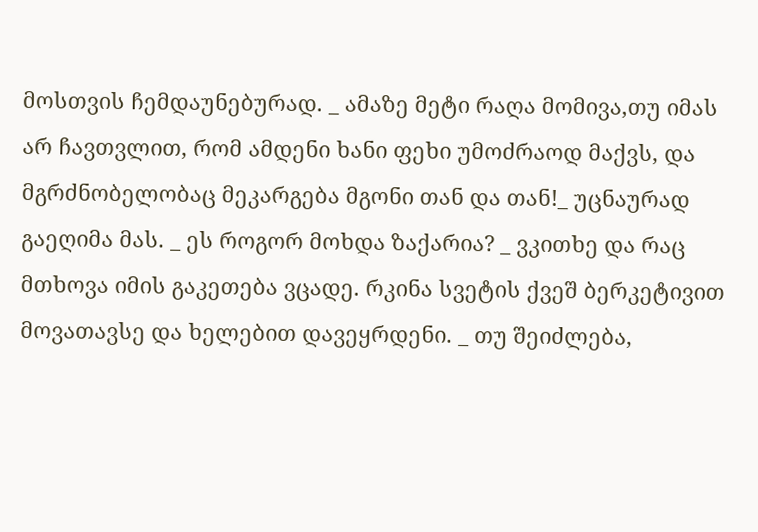მოსთვის ჩემდაუნებურად. _ ამაზე მეტი რაღა მომივა,თუ იმას არ ჩავთვლით, რომ ამდენი ხანი ფეხი უმოძრაოდ მაქვს, და მგრძნობელობაც მეკარგება მგონი თან და თან!_ უცნაურად გაეღიმა მას. _ ეს როგორ მოხდა ზაქარია? _ ვკითხე და რაც მთხოვა იმის გაკეთება ვცადე. რკინა სვეტის ქვეშ ბერკეტივით მოვათავსე და ხელებით დავეყრდენი. _ თუ შეიძლება,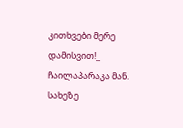კითხვები მერე დამისვით!_ ჩაილაპარაკა მან. სახეზე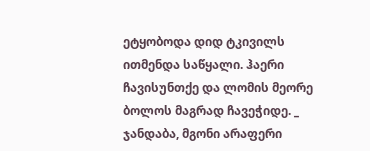ეტყობოდა დიდ ტკივილს ითმენდა საწყალი. ჰაერი ჩავისუნთქე და ლომის მეორე ბოლოს მაგრად ჩავეჭიდე. _ ჯანდაბა, მგონი არაფერი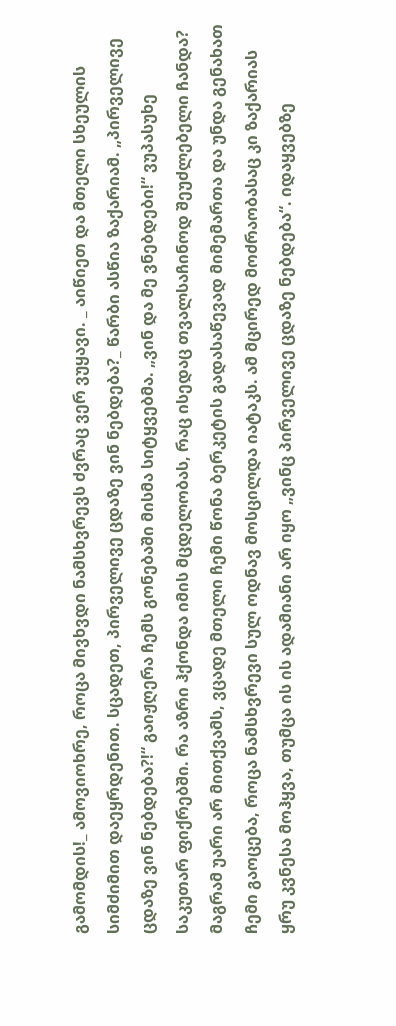გამომდის!_ ამოვიოხრე, როცა მივხვდი ნამსხვრევს ძვრაც ვერ ვუყავი. _ აიწიეთ და მთელი სხეულის სიმძიმით დაეყრდენით. სცადეთ, პირველივე ცდაზე ვინ ნებდება?_ წარბი ასწია ზაქარიამ. „პირველივე ცდაზე ვინ ნებდება?!“ გაიჟღერა ჩემს გონებაში მისმა სიტყვებმა. „ვინ და მე ვნებდები!“ ვუპასუხე საკუთარ ფიქრებში. რა აზრი ჰქონდა იმის მცდელობას, რაც ისედაც თვალსაჩინოდ შეუძლებელი ჩანდა? მაგრამ უარი არ მითქვამს, ვცადე მთელი ჩემი წონა ბერკეტის გადასაწევად მიმემართა და უნდა გენახათ ჩემი გაოცება, როცა ნამსხვრევი სულ ოდნავ მოსცილდა იატაკს. ამ მცირედ მოძრაობასაც კი ზაქარიას ყრუ კვნესა მოჰყვა, თუმცა ის ის ადამიანი არ იყო „ვინც პირველივე ცდაზე ნებდება“. იდაყვებზე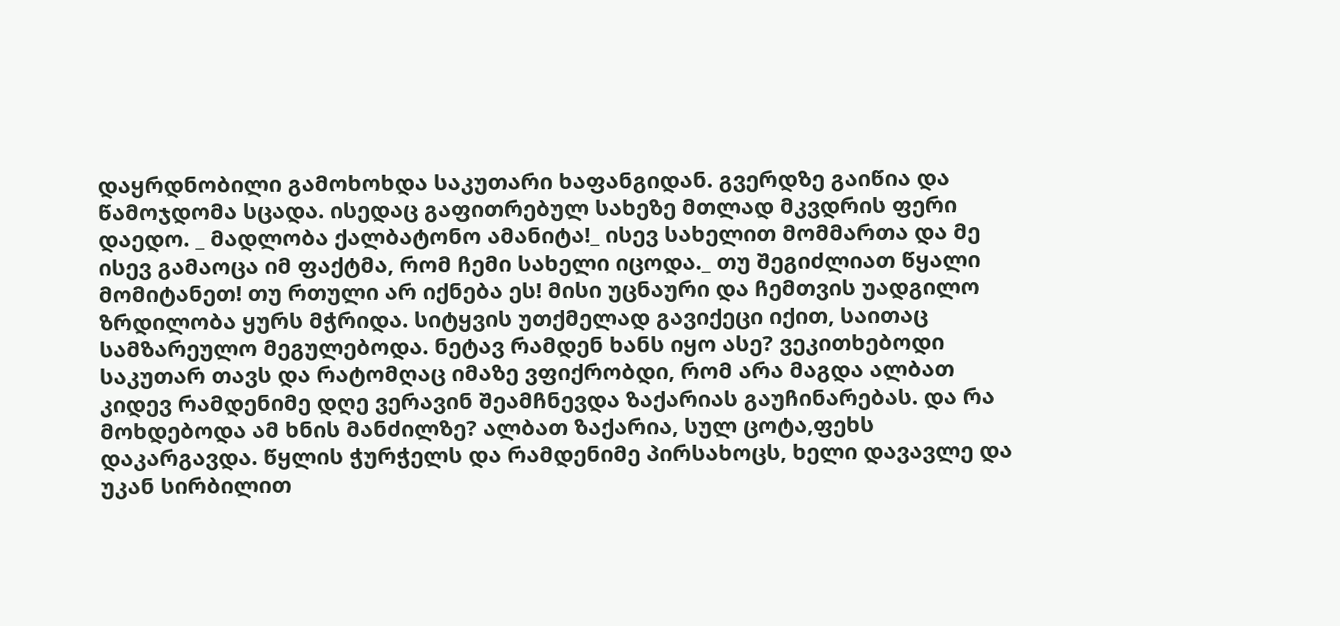დაყრდნობილი გამოხოხდა საკუთარი ხაფანგიდან. გვერდზე გაიწია და წამოჯდომა სცადა. ისედაც გაფითრებულ სახეზე მთლად მკვდრის ფერი დაედო. _ მადლობა ქალბატონო ამანიტა!_ ისევ სახელით მომმართა და მე ისევ გამაოცა იმ ფაქტმა, რომ ჩემი სახელი იცოდა._ თუ შეგიძლიათ წყალი მომიტანეთ! თუ რთული არ იქნება ეს! მისი უცნაური და ჩემთვის უადგილო ზრდილობა ყურს მჭრიდა. სიტყვის უთქმელად გავიქეცი იქით, საითაც სამზარეულო მეგულებოდა. ნეტავ რამდენ ხანს იყო ასე? ვეკითხებოდი საკუთარ თავს და რატომღაც იმაზე ვფიქრობდი, რომ არა მაგდა ალბათ კიდევ რამდენიმე დღე ვერავინ შეამჩნევდა ზაქარიას გაუჩინარებას. და რა მოხდებოდა ამ ხნის მანძილზე? ალბათ ზაქარია, სულ ცოტა,ფეხს დაკარგავდა. წყლის ჭურჭელს და რამდენიმე პირსახოცს, ხელი დავავლე და უკან სირბილით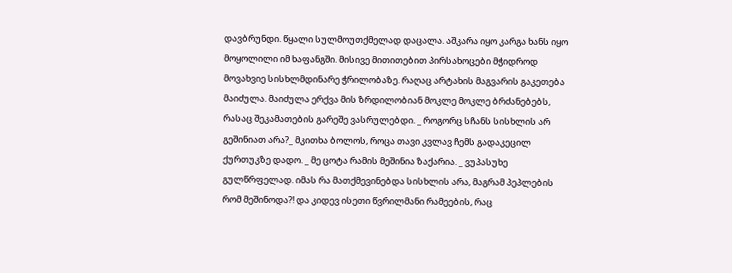დავბრუნდი. წყალი სულმოუთქმელად დაცალა. აშკარა იყო კარგა ხანს იყო მოყოლილი იმ ხაფანგში. მისივე მითითებით პირსახოცები მჭიდროდ მოვახვიე სისხლმდინარე ჭრილობაზე. რაღაც არტახის მაგვარის გაკეთება მაიძულა. მაიძულა ერქვა მის ზრდილობიან მოკლე მოკლე ბრძანებებს, რასაც შეკამათების გარეშე ვასრულებდი. _ როგორც სჩანს სისხლის არ გეშინიათ არა?_ მკითხა ბოლოს, როცა თავი კვლავ ჩემს გადაკეცილ ქურთუკზე დადო. _ მე ცოტა რამის მეშინია ზაქარია. _ ვუპასუხე გულწრფელად. იმას რა მათქმევინებდა სისხლის არა, მაგრამ პეპლების რომ მეშინოდა?! და კიდევ ისეთი წვრილმანი რამეების, რაც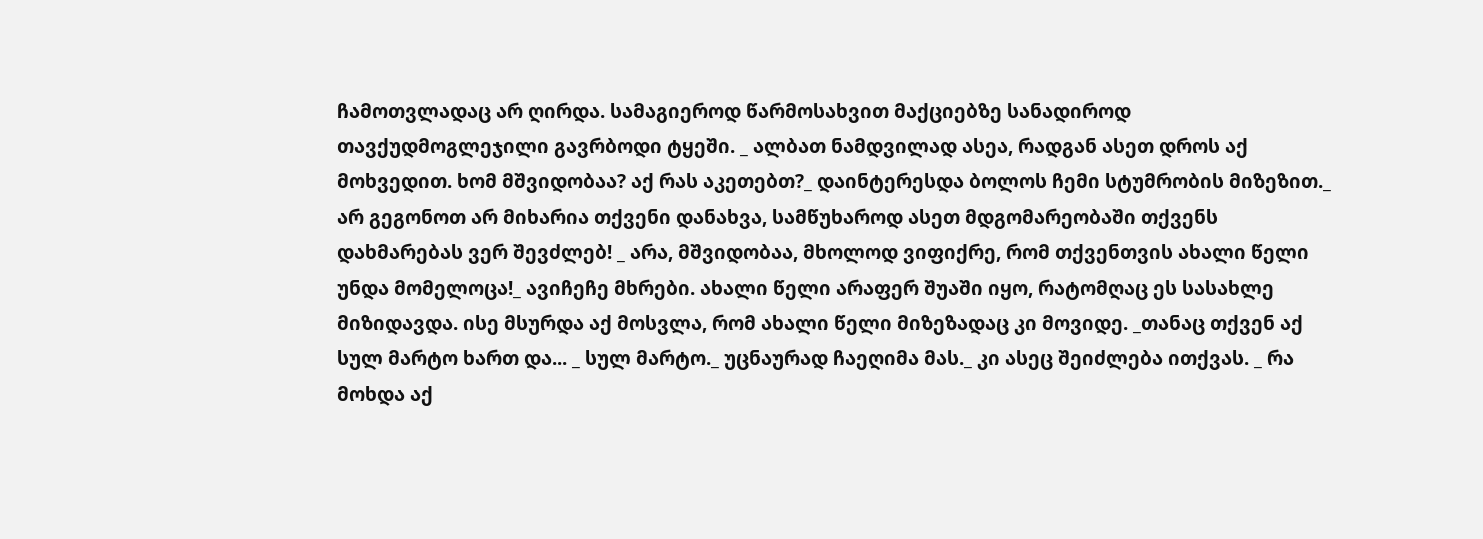ჩამოთვლადაც არ ღირდა. სამაგიეროდ წარმოსახვით მაქციებზე სანადიროდ თავქუდმოგლეჯილი გავრბოდი ტყეში. _ ალბათ ნამდვილად ასეა, რადგან ასეთ დროს აქ მოხვედით. ხომ მშვიდობაა? აქ რას აკეთებთ?_ დაინტერესდა ბოლოს ჩემი სტუმრობის მიზეზით._ არ გეგონოთ არ მიხარია თქვენი დანახვა, სამწუხაროდ ასეთ მდგომარეობაში თქვენს დახმარებას ვერ შევძლებ! _ არა, მშვიდობაა, მხოლოდ ვიფიქრე, რომ თქვენთვის ახალი წელი უნდა მომელოცა!_ ავიჩეჩე მხრები. ახალი წელი არაფერ შუაში იყო, რატომღაც ეს სასახლე მიზიდავდა. ისე მსურდა აქ მოსვლა, რომ ახალი წელი მიზეზადაც კი მოვიდე. _თანაც თქვენ აქ სულ მარტო ხართ და... _ სულ მარტო._ უცნაურად ჩაეღიმა მას._ კი ასეც შეიძლება ითქვას. _ რა მოხდა აქ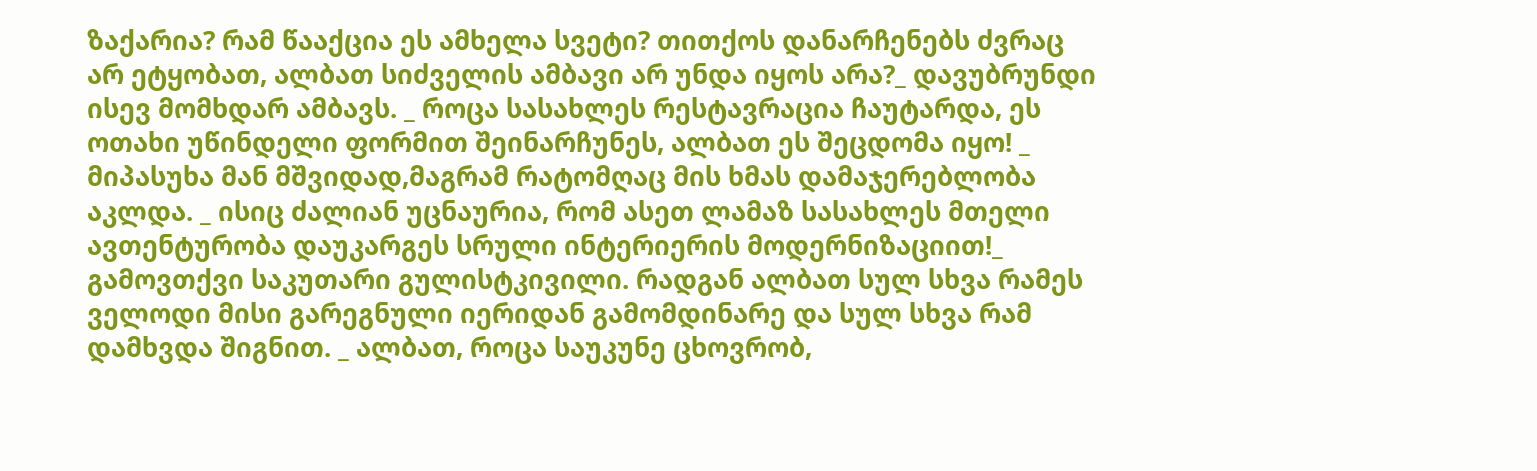ზაქარია? რამ წააქცია ეს ამხელა სვეტი? თითქოს დანარჩენებს ძვრაც არ ეტყობათ, ალბათ სიძველის ამბავი არ უნდა იყოს არა?_ დავუბრუნდი ისევ მომხდარ ამბავს. _ როცა სასახლეს რესტავრაცია ჩაუტარდა, ეს ოთახი უწინდელი ფორმით შეინარჩუნეს, ალბათ ეს შეცდომა იყო! _ მიპასუხა მან მშვიდად,მაგრამ რატომღაც მის ხმას დამაჯერებლობა აკლდა. _ ისიც ძალიან უცნაურია, რომ ასეთ ლამაზ სასახლეს მთელი ავთენტურობა დაუკარგეს სრული ინტერიერის მოდერნიზაციით!_ გამოვთქვი საკუთარი გულისტკივილი. რადგან ალბათ სულ სხვა რამეს ველოდი მისი გარეგნული იერიდან გამომდინარე და სულ სხვა რამ დამხვდა შიგნით. _ ალბათ, როცა საუკუნე ცხოვრობ,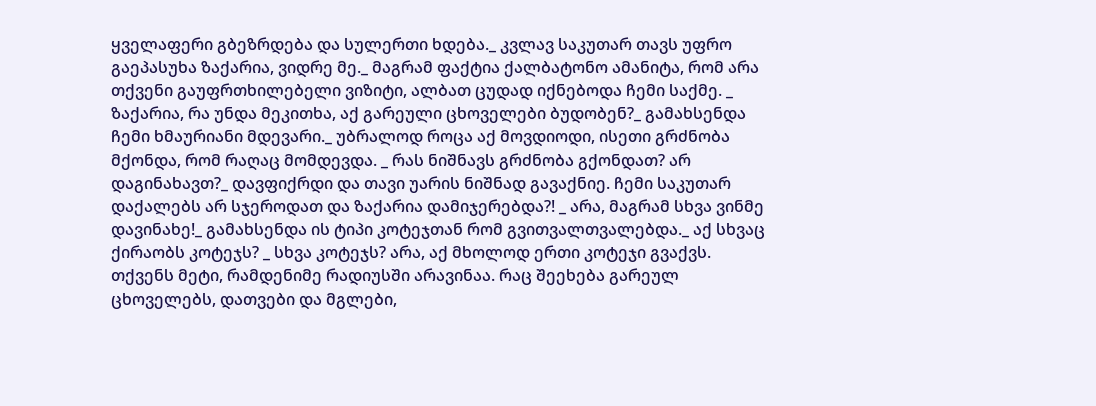ყველაფერი გბეზრდება და სულერთი ხდება._ კვლავ საკუთარ თავს უფრო გაეპასუხა ზაქარია, ვიდრე მე._ მაგრამ ფაქტია ქალბატონო ამანიტა, რომ არა თქვენი გაუფრთხილებელი ვიზიტი, ალბათ ცუდად იქნებოდა ჩემი საქმე. _ ზაქარია, რა უნდა მეკითხა, აქ გარეული ცხოველები ბუდობენ?_ გამახსენდა ჩემი ხმაურიანი მდევარი._ უბრალოდ როცა აქ მოვდიოდი, ისეთი გრძნობა მქონდა, რომ რაღაც მომდევდა. _ რას ნიშნავს გრძნობა გქონდათ? არ დაგინახავთ?_ დავფიქრდი და თავი უარის ნიშნად გავაქნიე. ჩემი საკუთარ დაქალებს არ სჯეროდათ და ზაქარია დამიჯერებდა?! _ არა, მაგრამ სხვა ვინმე დავინახე!_ გამახსენდა ის ტიპი კოტეჯთან რომ გვითვალთვალებდა._ აქ სხვაც ქირაობს კოტეჯს? _ სხვა კოტეჯს? არა, აქ მხოლოდ ერთი კოტეჯი გვაქვს. თქვენს მეტი, რამდენიმე რადიუსში არავინაა. რაც შეეხება გარეულ ცხოველებს, დათვები და მგლები,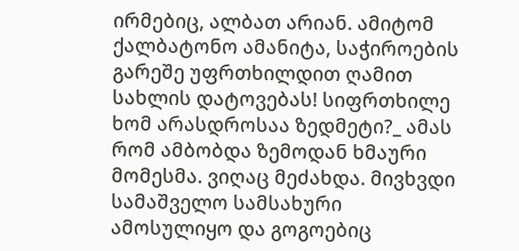ირმებიც, ალბათ არიან. ამიტომ ქალბატონო ამანიტა, საჭიროების გარეშე უფრთხილდით ღამით სახლის დატოვებას! სიფრთხილე ხომ არასდროსაა ზედმეტი?_ ამას რომ ამბობდა ზემოდან ხმაური მომესმა. ვიღაც მეძახდა. მივხვდი სამაშველო სამსახური ამოსულიყო და გოგოებიც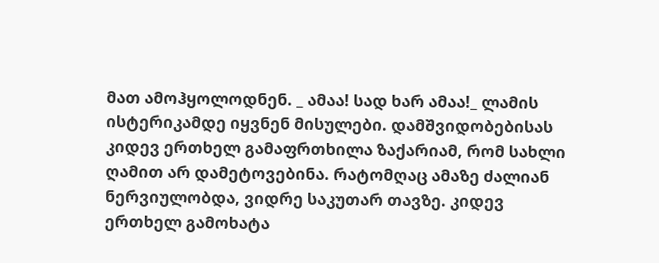მათ ამოჰყოლოდნენ. _ ამაა! სად ხარ ამაა!_ ლამის ისტერიკამდე იყვნენ მისულები. დამშვიდობებისას კიდევ ერთხელ გამაფრთხილა ზაქარიამ, რომ სახლი ღამით არ დამეტოვებინა. რატომღაც ამაზე ძალიან ნერვიულობდა, ვიდრე საკუთარ თავზე. კიდევ ერთხელ გამოხატა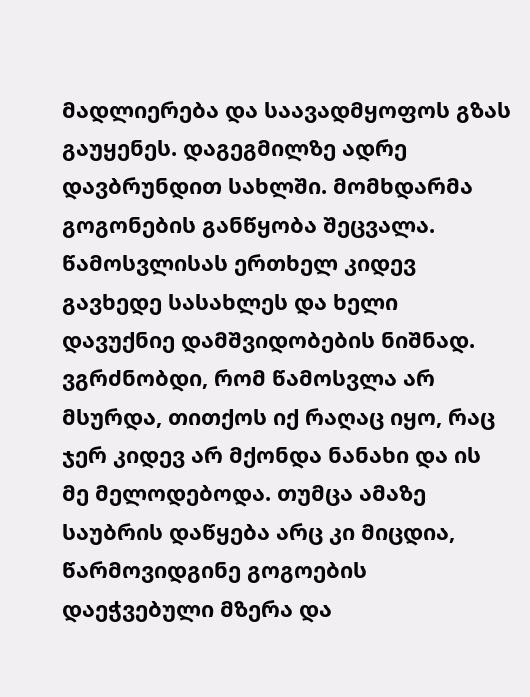მადლიერება და საავადმყოფოს გზას გაუყენეს. დაგეგმილზე ადრე დავბრუნდით სახლში. მომხდარმა გოგონების განწყობა შეცვალა. წამოსვლისას ერთხელ კიდევ გავხედე სასახლეს და ხელი დავუქნიე დამშვიდობების ნიშნად. ვგრძნობდი, რომ წამოსვლა არ მსურდა, თითქოს იქ რაღაც იყო, რაც ჯერ კიდევ არ მქონდა ნანახი და ის მე მელოდებოდა. თუმცა ამაზე საუბრის დაწყება არც კი მიცდია, წარმოვიდგინე გოგოების დაეჭვებული მზერა და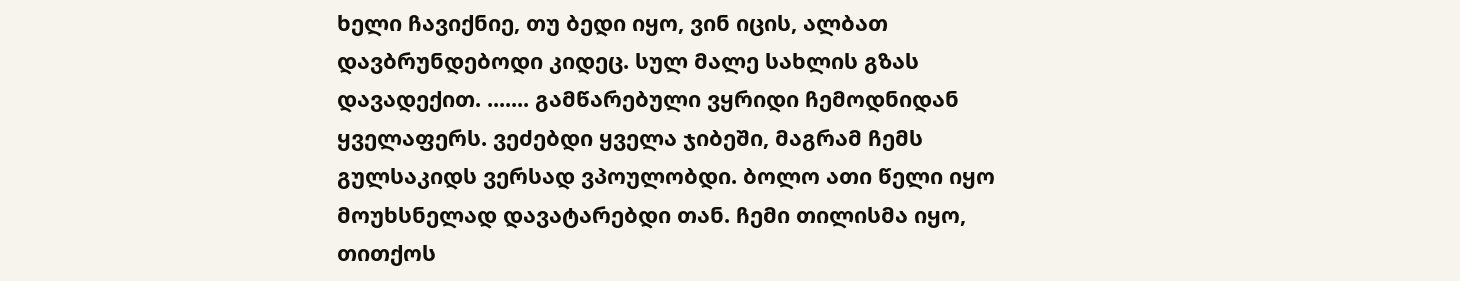ხელი ჩავიქნიე, თუ ბედი იყო, ვინ იცის, ალბათ დავბრუნდებოდი კიდეც. სულ მალე სახლის გზას დავადექით. ....... გამწარებული ვყრიდი ჩემოდნიდან ყველაფერს. ვეძებდი ყველა ჯიბეში, მაგრამ ჩემს გულსაკიდს ვერსად ვპოულობდი. ბოლო ათი წელი იყო მოუხსნელად დავატარებდი თან. ჩემი თილისმა იყო, თითქოს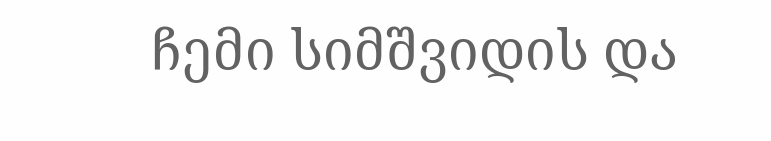ჩემი სიმშვიდის და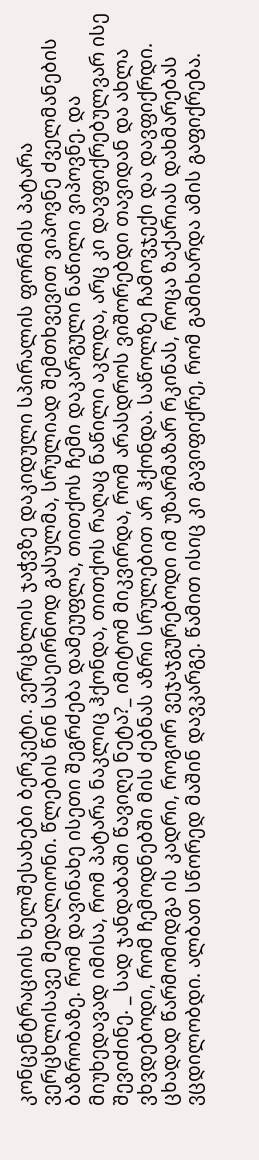კონცენტრაციის ხელშესახები ბერკეტი. ვერცხლის ჯაჭვზე დაკიდული სპირალის ფორმის პატარა ვერცხლისავე მედალიონი. წლების წინ სასეირნოდ გასულმა, სრულიად შემთხვევით ვიპოვნე ძველმანების ბაზრობაზე. რომ დავინახე ისეთი შეგრძება დამეუფლა, თითქოს ჩემი დაკარგული ნაწილი ვიპოვნე. და მიუხედავად იმისა, რომ პატარა ნაკლიც ჰქონდა, თითქოს რაღაც ნაწილი აკლდა, არც კი დავფიქრებულვარ ისე შევიძინე. _ სად ჯანდაბაში წავიღე ნეტა?_ იმიტომ მიკვირდა, რომ არასდროს ვიშორებდი თავიდან და ახლა ვხვდებოდი, რომ ჩემოდნებში მის ძებნას აზრი სრულებით არ ჰქონდა. საწოლზე ჩამოვჯექი და დავფიქრდი. ცხადად წარმომიდგა ის კადრი, როგორ ვეჯაჯგურებოდი იმ უზარმაზარ რკინას, როცა ზაქარიას დახმარებას ვცდილობდი. ალბათ სწორედ მაშინ დავკარგე. წამით ისიც კი გავიფიქრე, რომ გამიხარდა ამის გაფიქრება.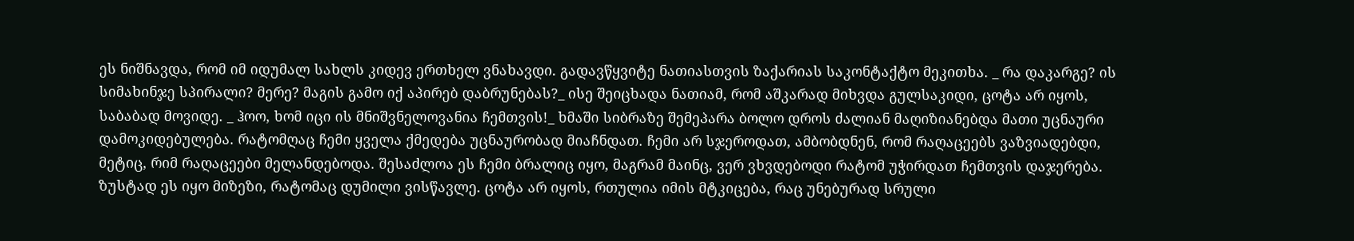ეს ნიშნავდა, რომ იმ იდუმალ სახლს კიდევ ერთხელ ვნახავდი. გადავწყვიტე ნათიასთვის ზაქარიას საკონტაქტო მეკითხა. _ რა დაკარგე? ის სიმახინჯე სპირალი? მერე? მაგის გამო იქ აპირებ დაბრუნებას?_ ისე შეიცხადა ნათიამ, რომ აშკარად მიხვდა გულსაკიდი, ცოტა არ იყოს, საბაბად მოვიდე. _ ჰოო, ხომ იცი ის მნიშვნელოვანია ჩემთვის!_ ხმაში სიბრაზე შემეპარა ბოლო დროს ძალიან მაღიზიანებდა მათი უცნაური დამოკიდებულება. რატომღაც ჩემი ყველა ქმედება უცნაურობად მიაჩნდათ. ჩემი არ სჯეროდათ, ამბობდნენ, რომ რაღაცეებს ვაზვიადებდი, მეტიც, რიმ რაღაცეები მელანდებოდა. შესაძლოა ეს ჩემი ბრალიც იყო, მაგრამ მაინც, ვერ ვხვდებოდი რატომ უჭირდათ ჩემთვის დაჯერება. ზუსტად ეს იყო მიზეზი, რატომაც დუმილი ვისწავლე. ცოტა არ იყოს, რთულია იმის მტკიცება, რაც უნებურად სრული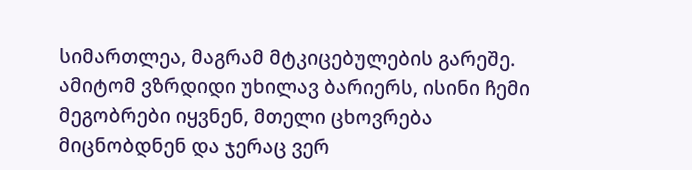სიმართლეა, მაგრამ მტკიცებულების გარეშე. ამიტომ ვზრდიდი უხილავ ბარიერს, ისინი ჩემი მეგობრები იყვნენ, მთელი ცხოვრება მიცნობდნენ და ჯერაც ვერ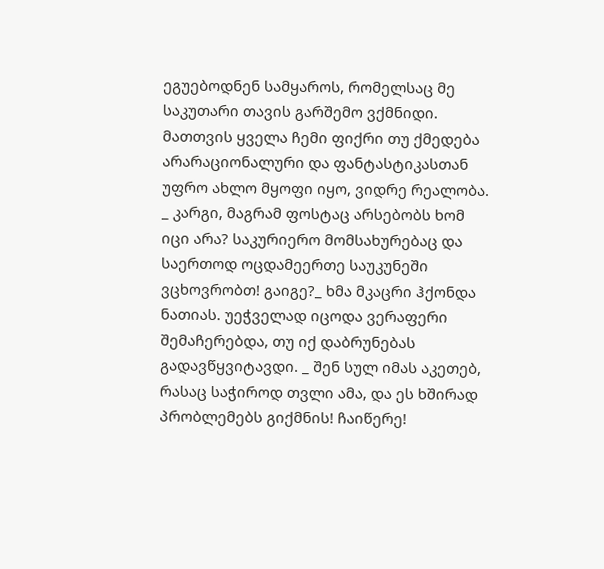ეგუებოდნენ სამყაროს, რომელსაც მე საკუთარი თავის გარშემო ვქმნიდი. მათთვის ყველა ჩემი ფიქრი თუ ქმედება არარაციონალური და ფანტასტიკასთან უფრო ახლო მყოფი იყო, ვიდრე რეალობა. _ კარგი, მაგრამ ფოსტაც არსებობს ხომ იცი არა? საკურიერო მომსახურებაც და საერთოდ ოცდამეერთე საუკუნეში ვცხოვრობთ! გაიგე?_ ხმა მკაცრი ჰქონდა ნათიას. უეჭველად იცოდა ვერაფერი შემაჩერებდა, თუ იქ დაბრუნებას გადავწყვიტავდი. _ შენ სულ იმას აკეთებ, რასაც საჭიროდ თვლი ამა, და ეს ხშირად პრობლემებს გიქმნის! ჩაიწერე!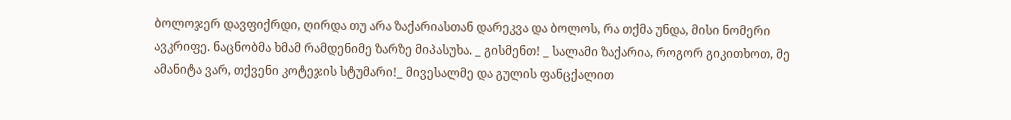ბოლოჯერ დავფიქრდი, ღირდა თუ არა ზაქარიასთან დარეკვა და ბოლოს, რა თქმა უნდა, მისი ნომერი ავკრიფე. ნაცნობმა ხმამ რამდენიმე ზარზე მიპასუხა. _ გისმენთ! _ სალამი ზაქარია, როგორ გიკითხოთ, მე ამანიტა ვარ, თქვენი კოტეჯის სტუმარი!_ მივესალმე და გულის ფანცქალით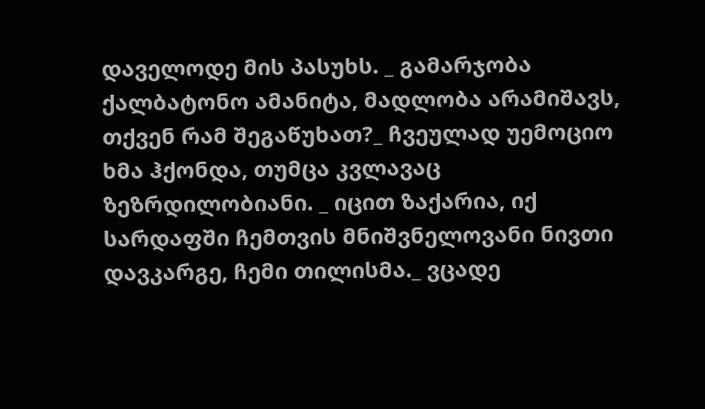დაველოდე მის პასუხს. _ გამარჯობა ქალბატონო ამანიტა, მადლობა არამიშავს, თქვენ რამ შეგაწუხათ?_ ჩვეულად უემოციო ხმა ჰქონდა, თუმცა კვლავაც ზეზრდილობიანი. _ იცით ზაქარია, იქ სარდაფში ჩემთვის მნიშვნელოვანი ნივთი დავკარგე, ჩემი თილისმა._ ვცადე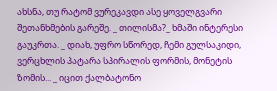ახსნა, თუ რატომ ვურეკავდი ასე ყოველგვარი შეთანხმების გარეშე. _ თილისმა?_ ხმაში ინტერესი გაუკრთა. _ დიახ, უფრო სწორედ, ჩემი გულსაკიდი, ვერცხლის პატარა სპირალის ფორმის, მონეტის ზომის... _ იცით ქალბატონო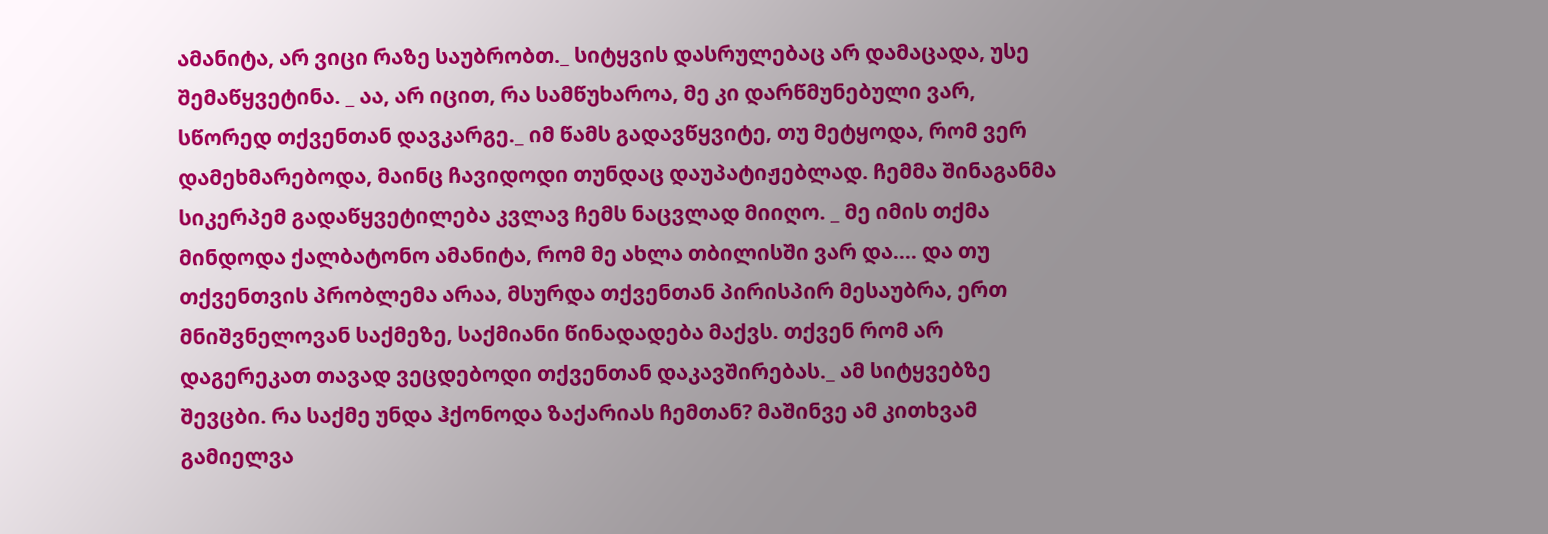ამანიტა, არ ვიცი რაზე საუბრობთ._ სიტყვის დასრულებაც არ დამაცადა, უსე შემაწყვეტინა. _ აა, არ იცით, რა სამწუხაროა, მე კი დარწმუნებული ვარ, სწორედ თქვენთან დავკარგე._ იმ წამს გადავწყვიტე, თუ მეტყოდა, რომ ვერ დამეხმარებოდა, მაინც ჩავიდოდი თუნდაც დაუპატიჟებლად. ჩემმა შინაგანმა სიკერპემ გადაწყვეტილება კვლავ ჩემს ნაცვლად მიიღო. _ მე იმის თქმა მინდოდა ქალბატონო ამანიტა, რომ მე ახლა თბილისში ვარ და.... და თუ თქვენთვის პრობლემა არაა, მსურდა თქვენთან პირისპირ მესაუბრა, ერთ მნიშვნელოვან საქმეზე, საქმიანი წინადადება მაქვს. თქვენ რომ არ დაგერეკათ თავად ვეცდებოდი თქვენთან დაკავშირებას._ ამ სიტყვებზე შევცბი. რა საქმე უნდა ჰქონოდა ზაქარიას ჩემთან? მაშინვე ამ კითხვამ გამიელვა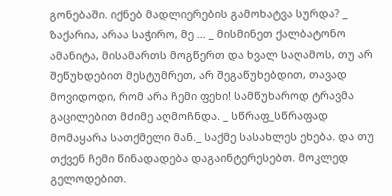გონებაში. იქნებ მადლიერების გამოხატვა სურდა? _ ზაქარია, არაა საჭირო, მე ... _ მისმინეთ ქალბატონო ამანიტა, მისამართს მოგწერთ და ხვალ საღამოს, თუ არ შეწუხდებით მესტუმრეთ, არ შეგაწუხებდით, თავად მოვიდოდი, რომ არა ჩემი ფეხი! სამწუხაროდ ტრავმა გაცილებით მძიმე აღმოჩნდა. _ სწრაფ_სწრაფად მომაყარა სათქმელი მან._ საქმე სასახლეს ეხება. და თუ თქვენ ჩემი წინადადება დაგაინტერესებთ. მოკლედ გელოდებით.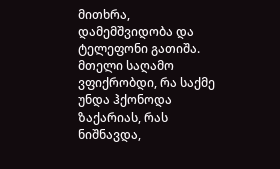მითხრა, დამემშვიდობა და ტელეფონი გათიშა. მთელი საღამო ვფიქრობდი, რა საქმე უნდა ჰქონოდა ზაქარიას, რას ნიშნავდა,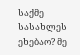საქმე სასახლეს ეხებაო? მე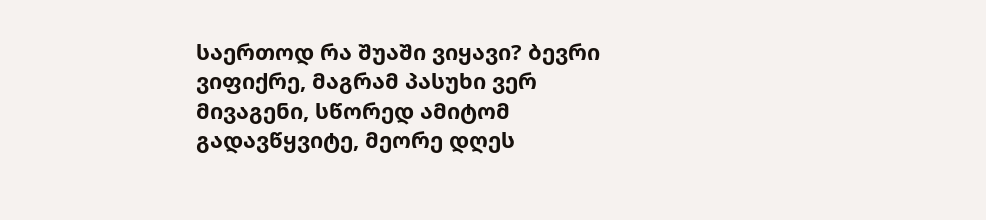საერთოდ რა შუაში ვიყავი? ბევრი ვიფიქრე, მაგრამ პასუხი ვერ მივაგენი, სწორედ ამიტომ გადავწყვიტე, მეორე დღეს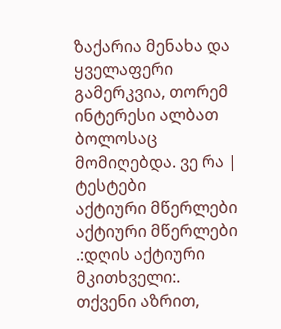ზაქარია მენახა და ყველაფერი გამერკვია, თორემ ინტერესი ალბათ ბოლოსაც მომიღებდა. ვე რა |
ტესტები
აქტიური მწერლები
აქტიური მწერლები
.:დღის აქტიური მკითხველი:.
თქვენი აზრით,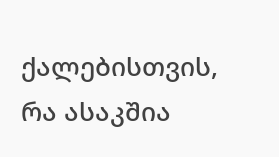ქალებისთვის, რა ასაკშია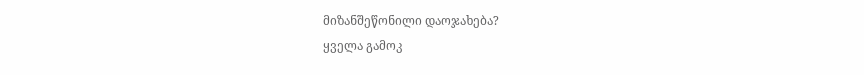მიზანშეწონილი დაოჯახება?
ყველა გამოკ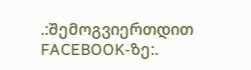.:შემოგვიერთდით FACEBOOK-ზე:.